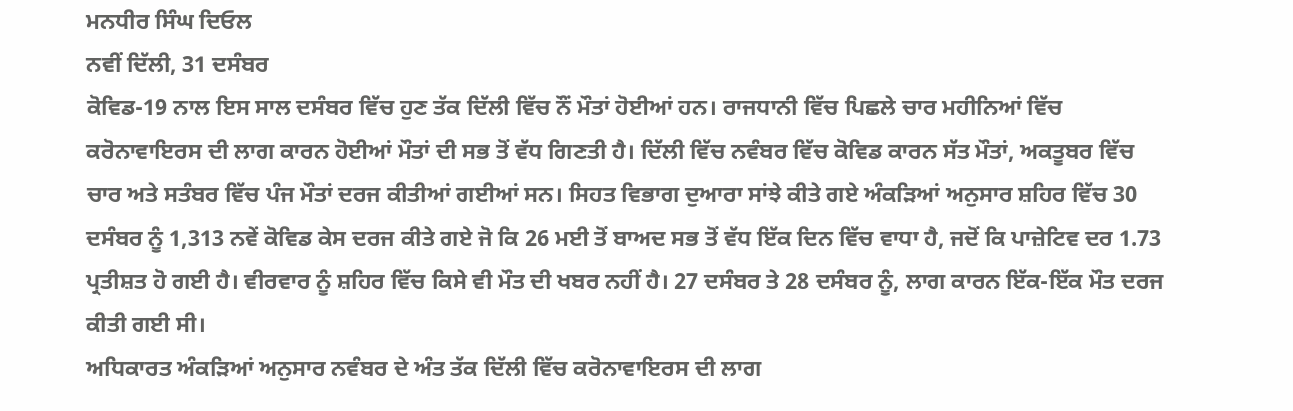ਮਨਧੀਰ ਸਿੰਘ ਦਿਓਲ
ਨਵੀਂ ਦਿੱਲੀ, 31 ਦਸੰਬਰ
ਕੋਵਿਡ-19 ਨਾਲ ਇਸ ਸਾਲ ਦਸੰਬਰ ਵਿੱਚ ਹੁਣ ਤੱਕ ਦਿੱਲੀ ਵਿੱਚ ਨੌਂ ਮੌਤਾਂ ਹੋਈਆਂ ਹਨ। ਰਾਜਧਾਨੀ ਵਿੱਚ ਪਿਛਲੇ ਚਾਰ ਮਹੀਨਿਆਂ ਵਿੱਚ ਕਰੋਨਾਵਾਇਰਸ ਦੀ ਲਾਗ ਕਾਰਨ ਹੋਈਆਂ ਮੌਤਾਂ ਦੀ ਸਭ ਤੋਂ ਵੱਧ ਗਿਣਤੀ ਹੈ। ਦਿੱਲੀ ਵਿੱਚ ਨਵੰਬਰ ਵਿੱਚ ਕੋਵਿਡ ਕਾਰਨ ਸੱਤ ਮੌਤਾਂ, ਅਕਤੂਬਰ ਵਿੱਚ ਚਾਰ ਅਤੇ ਸਤੰਬਰ ਵਿੱਚ ਪੰਜ ਮੌਤਾਂ ਦਰਜ ਕੀਤੀਆਂ ਗਈਆਂ ਸਨ। ਸਿਹਤ ਵਿਭਾਗ ਦੁਆਰਾ ਸਾਂਝੇ ਕੀਤੇ ਗਏ ਅੰਕੜਿਆਂ ਅਨੁਸਾਰ ਸ਼ਹਿਰ ਵਿੱਚ 30 ਦਸੰਬਰ ਨੂੰ 1,313 ਨਵੇਂ ਕੋਵਿਡ ਕੇਸ ਦਰਜ ਕੀਤੇ ਗਏ ਜੋ ਕਿ 26 ਮਈ ਤੋਂ ਬਾਅਦ ਸਭ ਤੋਂ ਵੱਧ ਇੱਕ ਦਿਨ ਵਿੱਚ ਵਾਧਾ ਹੈ, ਜਦੋਂ ਕਿ ਪਾਜ਼ੇਟਿਵ ਦਰ 1.73 ਪ੍ਰਤੀਸ਼ਤ ਹੋ ਗਈ ਹੈ। ਵੀਰਵਾਰ ਨੂੰ ਸ਼ਹਿਰ ਵਿੱਚ ਕਿਸੇ ਵੀ ਮੌਤ ਦੀ ਖਬਰ ਨਹੀਂ ਹੈ। 27 ਦਸੰਬਰ ਤੇ 28 ਦਸੰਬਰ ਨੂੰ, ਲਾਗ ਕਾਰਨ ਇੱਕ-ਇੱਕ ਮੌਤ ਦਰਜ ਕੀਤੀ ਗਈ ਸੀ।
ਅਧਿਕਾਰਤ ਅੰਕੜਿਆਂ ਅਨੁਸਾਰ ਨਵੰਬਰ ਦੇ ਅੰਤ ਤੱਕ ਦਿੱਲੀ ਵਿੱਚ ਕਰੋਨਾਵਾਇਰਸ ਦੀ ਲਾਗ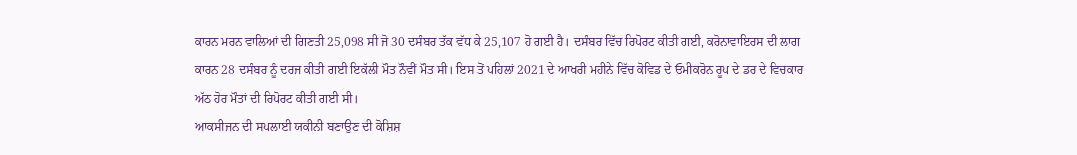ਕਾਰਨ ਮਰਨ ਵਾਲਿਆਂ ਦੀ ਗਿਣਤੀ 25,098 ਸੀ ਜੋ 30 ਦਸੰਬਰ ਤੱਕ ਵੱਧ ਕੇ 25,107 ਹੋ ਗਈ ਹੈ। ਦਸੰਬਰ ਵਿੱਚ ਰਿਪੋਰਟ ਕੀਤੀ ਗਈ, ਕਰੋਨਾਵਾਇਰਸ ਦੀ ਲਾਗ ਕਾਰਨ 28 ਦਸੰਬਰ ਨੂੰ ਦਰਜ ਕੀਤੀ ਗਈ ਇਕੱਲੀ ਮੌਤ ਨੌਵੀਂ ਮੌਤ ਸੀ। ਇਸ ਤੋਂ ਪਹਿਲਾਂ 2021 ਦੇ ਆਖਰੀ ਮਹੀਨੇ ਵਿੱਚ ਕੋਵਿਡ ਦੇ ਓਮੀਕਰੋਨ ਰੂਪ ਦੇ ਡਰ ਦੇ ਵਿਚਕਾਰ ਅੱਠ ਹੋਰ ਮੌਤਾਂ ਦੀ ਰਿਪੋਰਟ ਕੀਤੀ ਗਈ ਸੀ।
ਆਕਸੀਜਨ ਦੀ ਸਪਲਾਈ ਯਕੀਨੀ ਬਣਾਉਣ ਦੀ ਕੋਸ਼ਿਸ਼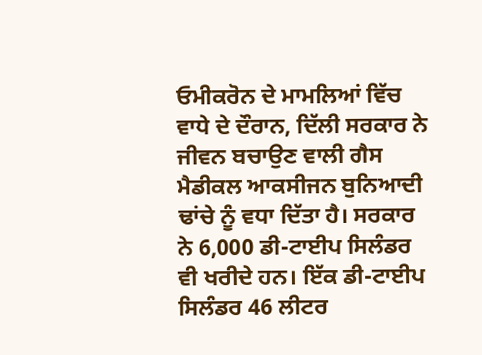ਓਮੀਕਰੋਨ ਦੇ ਮਾਮਲਿਆਂ ਵਿੱਚ ਵਾਧੇ ਦੇ ਦੌਰਾਨ, ਦਿੱਲੀ ਸਰਕਾਰ ਨੇ ਜੀਵਨ ਬਚਾਉਣ ਵਾਲੀ ਗੈਸ ਮੈਡੀਕਲ ਆਕਸੀਜਨ ਬੁਨਿਆਦੀ ਢਾਂਚੇ ਨੂੰ ਵਧਾ ਦਿੱਤਾ ਹੈ। ਸਰਕਾਰ ਨੇ 6,000 ਡੀ-ਟਾਈਪ ਸਿਲੰਡਰ ਵੀ ਖਰੀਦੇ ਹਨ। ਇੱਕ ਡੀ-ਟਾਈਪ ਸਿਲੰਡਰ 46 ਲੀਟਰ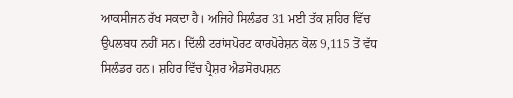ਆਕਸੀਜਨ ਰੱਖ ਸਕਦਾ ਹੈ। ਅਜਿਹੇ ਸਿਲੰਡਰ 31 ਮਈ ਤੱਕ ਸ਼ਹਿਰ ਵਿੱਚ ਉਪਲਬਧ ਨਹੀਂ ਸਨ। ਦਿੱਲੀ ਟਰਾਂਸਪੋਰਟ ਕਾਰਪੋਰੇਸ਼ਨ ਕੋਲ 9,115 ਤੋਂ ਵੱਧ ਸਿਲੰਡਰ ਹਨ। ਸ਼ਹਿਰ ਵਿੱਚ ਪ੍ਰੈਸ਼ਰ ਐਡਸੋਰਪਸ਼ਨ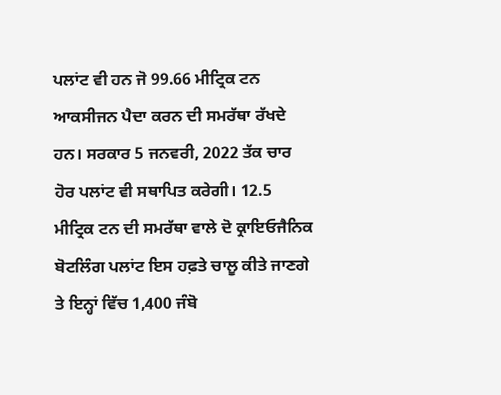ਪਲਾਂਟ ਵੀ ਹਨ ਜੋ 99.66 ਮੀਟ੍ਰਿਕ ਟਨ ਆਕਸੀਜਨ ਪੈਦਾ ਕਰਨ ਦੀ ਸਮਰੱਥਾ ਰੱਖਦੇ ਹਨ। ਸਰਕਾਰ 5 ਜਨਵਰੀ, 2022 ਤੱਕ ਚਾਰ ਹੋਰ ਪਲਾਂਟ ਵੀ ਸਥਾਪਿਤ ਕਰੇਗੀ। 12.5 ਮੀਟ੍ਰਿਕ ਟਨ ਦੀ ਸਮਰੱਥਾ ਵਾਲੇ ਦੋ ਕ੍ਰਾਇਓਜੈਨਿਕ ਬੋਟਲਿੰਗ ਪਲਾਂਟ ਇਸ ਹਫ਼ਤੇ ਚਾਲੂ ਕੀਤੇ ਜਾਣਗੇ ਤੇ ਇਨ੍ਹਾਂ ਵਿੱਚ 1,400 ਜੰਬੋ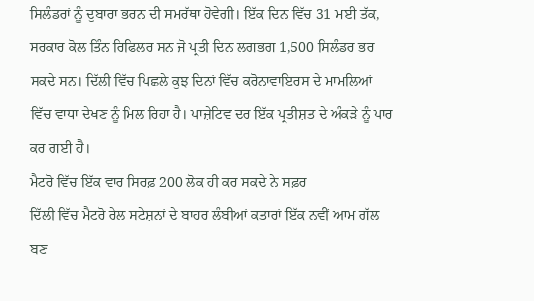ਸਿਲੰਡਰਾਂ ਨੂੰ ਦੁਬਾਰਾ ਭਰਨ ਦੀ ਸਮਰੱਥਾ ਹੋਵੇਗੀ। ਇੱਕ ਦਿਨ ਵਿੱਚ 31 ਮਈ ਤੱਕ, ਸਰਕਾਰ ਕੋਲ ਤਿੰਨ ਰਿਫਿਲਰ ਸਨ ਜੋ ਪ੍ਰਤੀ ਦਿਨ ਲਗਭਗ 1,500 ਸਿਲੰਡਰ ਭਰ ਸਕਦੇ ਸਨ। ਦਿੱਲੀ ਵਿੱਚ ਪਿਛਲੇ ਕੁਝ ਦਿਨਾਂ ਵਿੱਚ ਕਰੋਨਾਵਾਇਰਸ ਦੇ ਮਾਮਲਿਆਂ ਵਿੱਚ ਵਾਧਾ ਦੇਖਣ ਨੂੰ ਮਿਲ ਰਿਹਾ ਹੈ। ਪਾਜ਼ੇਟਿਵ ਦਰ ਇੱਕ ਪ੍ਰਤੀਸ਼ਤ ਦੇ ਅੰਕੜੇ ਨੂੰ ਪਾਰ ਕਰ ਗਈ ਹੈ।
ਮੈਟਰੋ ਵਿੱਚ ਇੱਕ ਵਾਰ ਸਿਰਫ਼ 200 ਲੋਕ ਹੀ ਕਰ ਸਕਦੇ ਨੇ ਸਫ਼ਰ
ਦਿੱਲੀ ਵਿੱਚ ਮੈਟਰੋ ਰੇਲ ਸਟੇਸ਼ਨਾਂ ਦੇ ਬਾਹਰ ਲੰਬੀਆਂ ਕਤਾਰਾਂ ਇੱਕ ਨਵੀਂ ਆਮ ਗੱਲ ਬਣ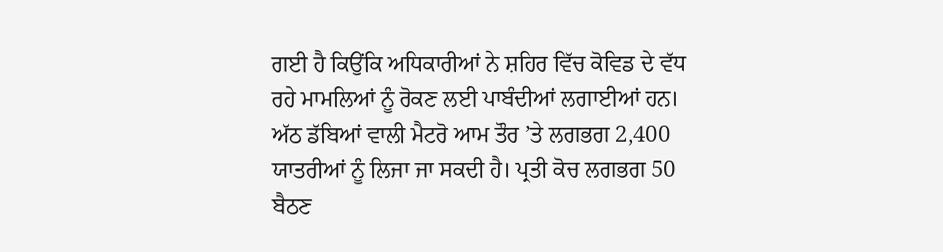ਗਈ ਹੈ ਕਿਉਂਕਿ ਅਧਿਕਾਰੀਆਂ ਨੇ ਸ਼ਹਿਰ ਵਿੱਚ ਕੋਵਿਡ ਦੇ ਵੱਧ ਰਹੇ ਮਾਮਲਿਆਂ ਨੂੰ ਰੋਕਣ ਲਈ ਪਾਬੰਦੀਆਂ ਲਗਾਈਆਂ ਹਨ। ਅੱਠ ਡੱਬਿਆਂ ਵਾਲੀ ਮੈਟਰੋ ਆਮ ਤੌਰ ’ਤੇ ਲਗਭਗ 2,400 ਯਾਤਰੀਆਂ ਨੂੰ ਲਿਜਾ ਜਾ ਸਕਦੀ ਹੈ। ਪ੍ਰਤੀ ਕੋਚ ਲਗਭਗ 50 ਬੈਠਣ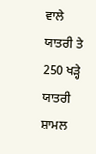ਵਾਲੇ ਯਾਤਰੀ ਤੇ 250 ਖੜ੍ਹੇ ਯਾਤਰੀ ਸ਼ਾਮਲ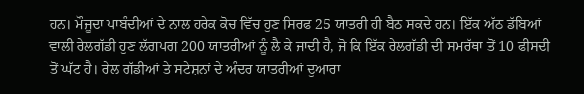ਹਨ। ਮੌਜੂਦਾ ਪਾਬੰਦੀਆਂ ਦੇ ਨਾਲ ਹਰੇਕ ਕੋਚ ਵਿੱਚ ਹੁਣ ਸਿਰਫ 25 ਯਾਤਰੀ ਹੀ ਬੈਠ ਸਕਦੇ ਹਨ। ਇੱਕ ਅੱਠ ਡੱਬਿਆਂ ਵਾਲੀ ਰੇਲਗੱਡੀ ਹੁਣ ਲੱਗਪਗ 200 ਯਾਤਰੀਆਂ ਨੂੰ ਲੈ ਕੇ ਜਾਦੀ ਹੈ, ਜੋ ਕਿ ਇੱਕ ਰੇਲਗੱਡੀ ਦੀ ਸਮਰੱਥਾ ਤੋਂ 10 ਫੀਸਦੀ ਤੋਂ ਘੱਟ ਹੈ। ਰੇਲ ਗੱਡੀਆਂ ਤੇ ਸਟੇਸ਼ਨਾਂ ਦੇ ਅੰਦਰ ਯਾਤਰੀਆਂ ਦੁਆਰਾ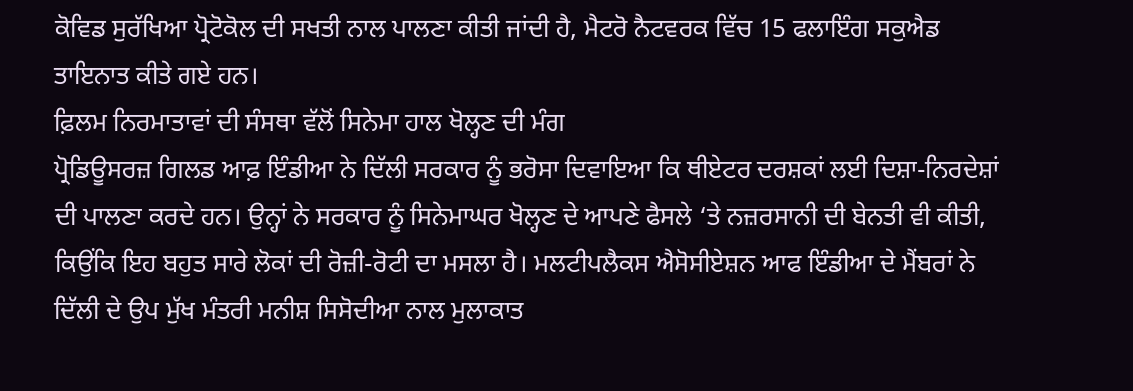ਕੋਵਿਡ ਸੁਰੱਖਿਆ ਪ੍ਰੋਟੋਕੋਲ ਦੀ ਸਖਤੀ ਨਾਲ ਪਾਲਣਾ ਕੀਤੀ ਜਾਂਦੀ ਹੈ, ਮੈਟਰੋ ਨੈਟਵਰਕ ਵਿੱਚ 15 ਫਲਾਇੰਗ ਸਕੁਐਡ ਤਾਇਨਾਤ ਕੀਤੇ ਗਏ ਹਨ।
ਫ਼ਿਲਮ ਨਿਰਮਾਤਾਵਾਂ ਦੀ ਸੰਸਥਾ ਵੱਲੋਂ ਸਿਨੇਮਾ ਹਾਲ ਖੋਲ੍ਹਣ ਦੀ ਮੰਗ
ਪ੍ਰੋਡਿਊਸਰਜ਼ ਗਿਲਡ ਆਫ਼ ਇੰਡੀਆ ਨੇ ਦਿੱਲੀ ਸਰਕਾਰ ਨੂੰ ਭਰੋਸਾ ਦਿਵਾਇਆ ਕਿ ਥੀਏਟਰ ਦਰਸ਼ਕਾਂ ਲਈ ਦਿਸ਼ਾ-ਨਿਰਦੇਸ਼ਾਂ ਦੀ ਪਾਲਣਾ ਕਰਦੇ ਹਨ। ਉਨ੍ਹਾਂ ਨੇ ਸਰਕਾਰ ਨੂੰ ਸਿਨੇਮਾਘਰ ਖੋਲ੍ਹਣ ਦੇ ਆਪਣੇ ਫੈਸਲੇ ‘ਤੇ ਨਜ਼ਰਸਾਨੀ ਦੀ ਬੇਨਤੀ ਵੀ ਕੀਤੀ, ਕਿਉਂਕਿ ਇਹ ਬਹੁਤ ਸਾਰੇ ਲੋਕਾਂ ਦੀ ਰੋਜ਼ੀ-ਰੋਟੀ ਦਾ ਮਸਲਾ ਹੈ। ਮਲਟੀਪਲੈਕਸ ਐਸੋਸੀਏਸ਼ਨ ਆਫ ਇੰਡੀਆ ਦੇ ਮੈਂਬਰਾਂ ਨੇ ਦਿੱਲੀ ਦੇ ਉਪ ਮੁੱਖ ਮੰਤਰੀ ਮਨੀਸ਼ ਸਿਸੋਦੀਆ ਨਾਲ ਮੁਲਾਕਾਤ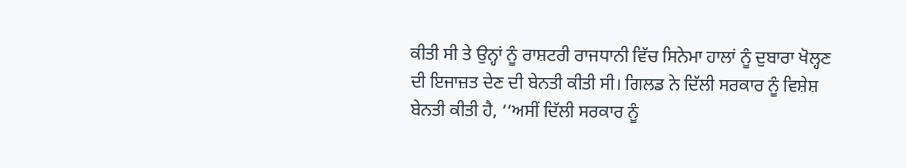ਕੀਤੀ ਸੀ ਤੇ ਉਨ੍ਹਾਂ ਨੂੰ ਰਾਸ਼ਟਰੀ ਰਾਜਧਾਨੀ ਵਿੱਚ ਸਿਨੇਮਾ ਹਾਲਾਂ ਨੂੰ ਦੁਬਾਰਾ ਖੋਲ੍ਹਣ ਦੀ ਇਜਾਜ਼ਤ ਦੇਣ ਦੀ ਬੇਨਤੀ ਕੀਤੀ ਸੀ। ਗਿਲਡ ਨੇ ਦਿੱਲੀ ਸਰਕਾਰ ਨੂੰ ਵਿਸ਼ੇਸ਼ ਬੇਨਤੀ ਕੀਤੀ ਹੈ, ‘‘ਅਸੀਂ ਦਿੱਲੀ ਸਰਕਾਰ ਨੂੰ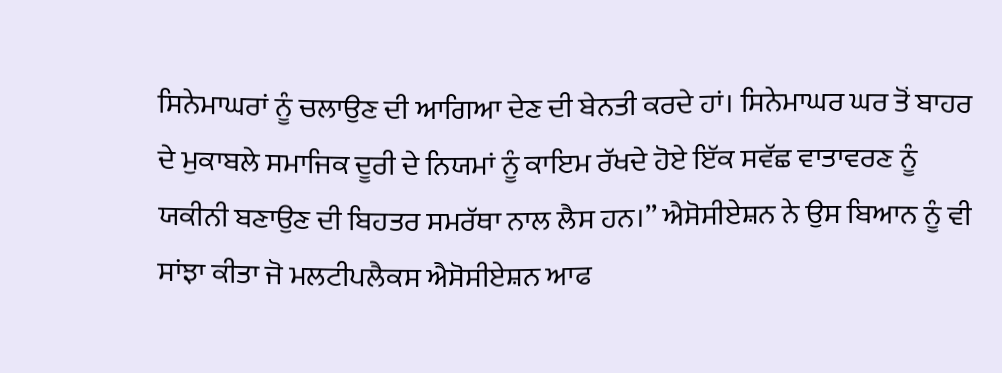ਸਿਨੇਮਾਘਰਾਂ ਨੂੰ ਚਲਾਉਣ ਦੀ ਆਗਿਆ ਦੇਣ ਦੀ ਬੇਨਤੀ ਕਰਦੇ ਹਾਂ। ਸਿਨੇਮਾਘਰ ਘਰ ਤੋਂ ਬਾਹਰ ਦੇ ਮੁਕਾਬਲੇ ਸਮਾਜਿਕ ਦੂਰੀ ਦੇ ਨਿਯਮਾਂ ਨੂੰ ਕਾਇਮ ਰੱਖਦੇ ਹੋਏ ਇੱਕ ਸਵੱਛ ਵਾਤਾਵਰਣ ਨੂੰ ਯਕੀਨੀ ਬਣਾਉਣ ਦੀ ਬਿਹਤਰ ਸਮਰੱਥਾ ਨਾਲ ਲੈਸ ਹਨ।’’ ਐਸੋਸੀਏਸ਼ਨ ਨੇ ਉਸ ਬਿਆਨ ਨੂੰ ਵੀ ਸਾਂਝਾ ਕੀਤਾ ਜੋ ਮਲਟੀਪਲੈਕਸ ਐਸੋਸੀਏਸ਼ਨ ਆਫ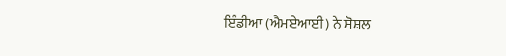ਇੰਡੀਆ (ਐਮਏਆਈ) ਨੇ ਸੋਸ਼ਲ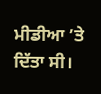ਮੀਡੀਆ ’ਤੇ ਦਿੱਤਾ ਸੀ।